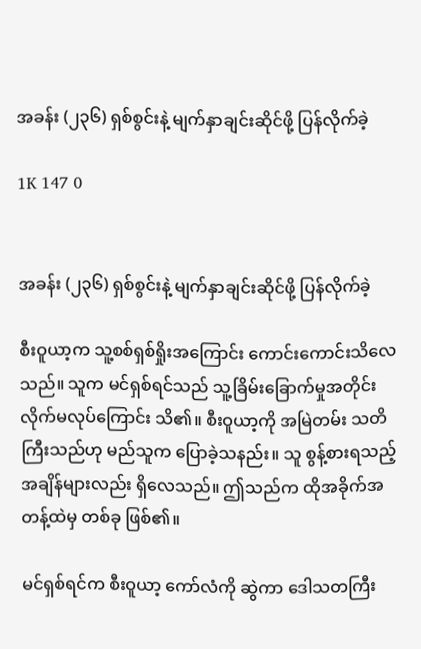အခန်း (၂၃၆) ရှစ်စွင်းနဲ့ မျက်နှာချင်းဆိုင်ဖို့ ပြန်လိုက်ခဲ့

1K 147 0


အခန်း (၂၃၆) ရှစ်စွင်းနဲ့ မျက်နှာချင်းဆိုင်ဖို့ ပြန်လိုက်ခဲ့

စီးဝူယာ့က သူ့စစ်ရှစ်ရှိုးအကြောင်း ကောင်းကောင်းသိလေသည်။ သူက မင်ရှစ်ရင်သည် သူ့ခြိမ်းခြောက်မှုအတိုင်း လိုက်မလုပ်ကြောင်း သိ၏။ စီးဝူယာ့ကို အမြဲတမ်း သတိကြီးသည်ဟု မည်သူက ပြောခဲ့သနည်း။ သူ စွန့်စားရသည့် အချိန်များလည်း ရှိလေသည်။ ဤသည်က ထိုအခိုက်အတန့်ထဲမှ တစ်ခု ဖြစ်၏။

မင်ရှစ်ရင်က စီးဝူယာ့ ကော်လံကို ဆွဲကာ ဒေါသတကြီး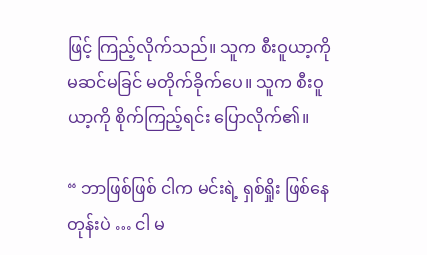ဖြင့် ကြည့်လိုက်သည်။ သူက စီးဝူယာ့ကို မဆင်မခြင် မတိုက်ခိုက်ပေ။ သူက စီးဝူယာ့ကို စိုက်ကြည့်ရင်း ပြောလိုက်၏။

“ ဘာဖြစ်ဖြစ် ငါက မင်းရဲ့ ရှစ်ရှိုး ဖြစ်နေတုန်းပဲ … ငါ မ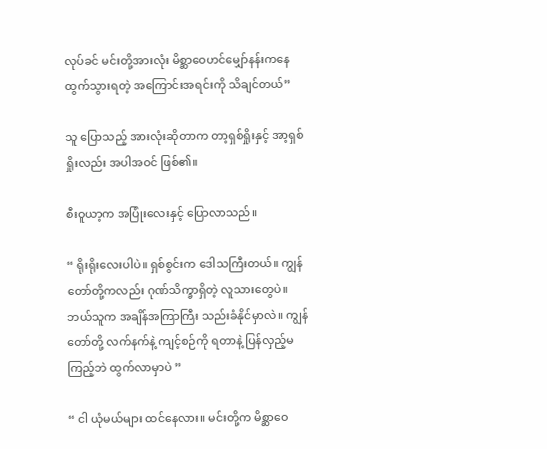လုပ်ခင် မင်းတို့အားလုံး မိစ္ဆာဝေဟင်မျှော်နန်းကနေ ထွက်သွားရတဲ့ အကြောင်းအရင်းကို သိချင်တယ်”

သူ ပြောသည့် အားလုံးဆိုတာက တာ့ရှစ်ရှိုးနှင့် အာ့ရှစ်ရှိုးလည်း အပါအဝင် ဖြစ်၏။

စီးဝူယာ့က အပြုံးလေးနှင့် ပြောလာသည်။

“ ရိုးရိုးလေးပါပဲ။ ရှစ်စွင်းက ဒေါသကြီးတယ်။ ကျွန်တော်တို့ကလည်း ဂုဏ်သိက္ခာရှိတဲ့ လူသားတွေပဲ။ ဘယ်သူက အချိန်အကြာကြီး သည်းခံနိုင်မှာလဲ။ ကျွန်တော်တို့ လက်နက်နဲ့ ကျင့်စဉ်ကို ရတာနဲ့ ပြန်လှည့်မကြည့်ဘဲ ထွက်လာမှာပဲ ”

“ ငါ ယုံမယ်များ ထင်နေလား။ မင်းတို့က မိစ္ဆာဝေ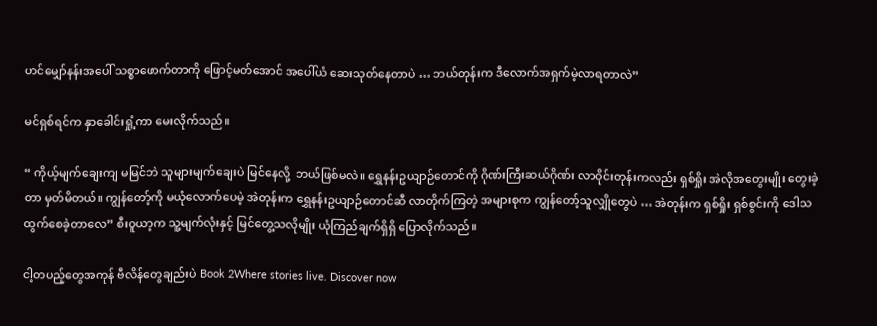ဟင်မျှော်နန်းအပေါ် သစ္စာဖောက်တာကို ဖြောင့်မတ်အောင် အပေါ်ယံ ဆေးသုတ်နေတာပဲ … ဘယ်တုန်းက ဒီလောက်အရှက်မဲ့လာရတာလဲ”

မင်ရှစ်ရင်က နှာခေါင်းရှုံ့ကာ မေးလိုက်သည်။

“ ကိုယ့်မျက်ချေးကျ မမြင်ဘဲ သူများမျက်ချေးပဲ မြင်နေလို့  ဘယ်ဖြစ်မလဲ။ ရွှေနန်းဥယျာဉ်တောင်ကို ဂိုဏ်းကြီးဆယ်ဂိုဏ်း လာဝိုင်းတုန်းကလည်း ရှစ်ရှိုး အဲလိုအတွေးမျိုး တွေးခဲ့တာ မှတ်မိတယ်။ ကျွန်တော့်ကို မယုံလောက်ပေမဲ့ အဲတုန်းက ရွှေနန်းဥယျာဉ်တောင်ဆီ လာတိုက်ကြတဲ့ အများစုက ကျွန်တော့်သူလျှိုတွေပဲ … အဲတုန်းက ရှစ်ရှိုး ရှစ်စွင်းကို ဒေါသထွက်စေခဲ့တာလေ” စီးဝူယာ့က သူ့မျက်လုံးနှင့် မြင်တွေ့သလိုမျိုး ယုံကြည်ချက်ရှိရှိ ပြောလိုက်သည်။

ငါ့တပည့်တွေအကုန် ဗီလိန်တွေချည်းပဲ Book 2Where stories live. Discover now